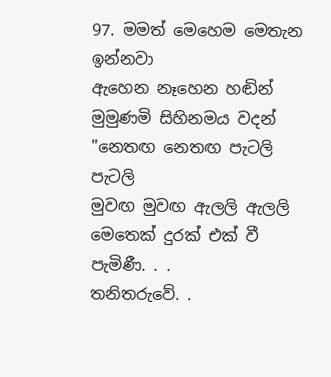97. මමත් මෙහෙම මෙතැන ඉන්නවා
ඇහෙන නෑහෙන හඬින්
මුමුණමි සිහිනමය වදන්
"නෙතඟ නෙතඟ පැටලි පැටලි
මුවඟ මුවඟ ඇලලි ඇලලි
මෙතෙක් දුරක් එක් වී පැමිණී. . .
තනිතරුවේ. .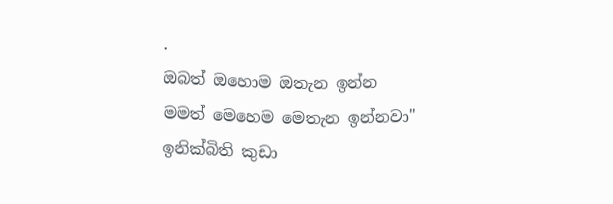.
ඔබත් ඔහොම ඔතැන ඉන්න
මමත් මෙහෙම මෙතැන ඉන්නවා"
ඉනික්බිති කුඩා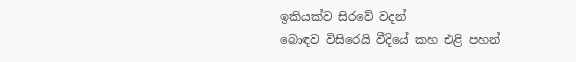ඉකියක්ව සිරවේ වදන්
බොඳව විසිරෙයි වීදියේ කහ එළි පහන්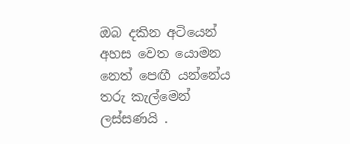ඔබ දකින අටියෙන්
අහස වෙත යොමන නෙත් පෙඟී යන්නේය තරු කැල්මෙන්
ලස්සණයි .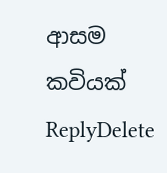ආසම කවියක්
ReplyDelete